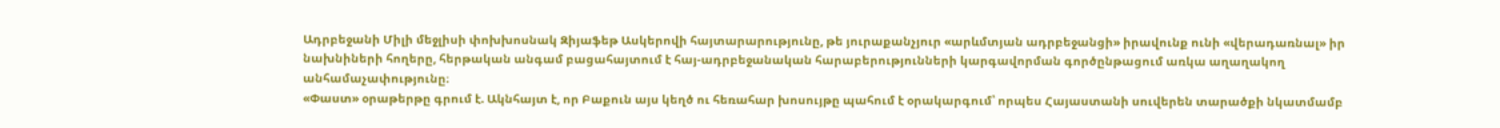Ադրբեջանի Միլի մեջլիսի փոխխոսնակ Զիյաֆեթ Ասկերովի հայտարարությունը, թե յուրաքանչյուր «արևմտյան ադրբեջանցի» իրավունք ունի «վերադառնալ» իր նախնիների հողերը, հերթական անգամ բացահայտում է հայ-ադրբեջանական հարաբերությունների կարգավորման գործընթացում առկա աղաղակող անհամաչափությունը։
«Փաստ» օրաթերթը գրում է. Ակնհայտ է, որ Բաքուն այս կեղծ ու հեռահար խոսույթը պահում է օրակարգում՝ որպես Հայաստանի սուվերեն տարածքի նկատմամբ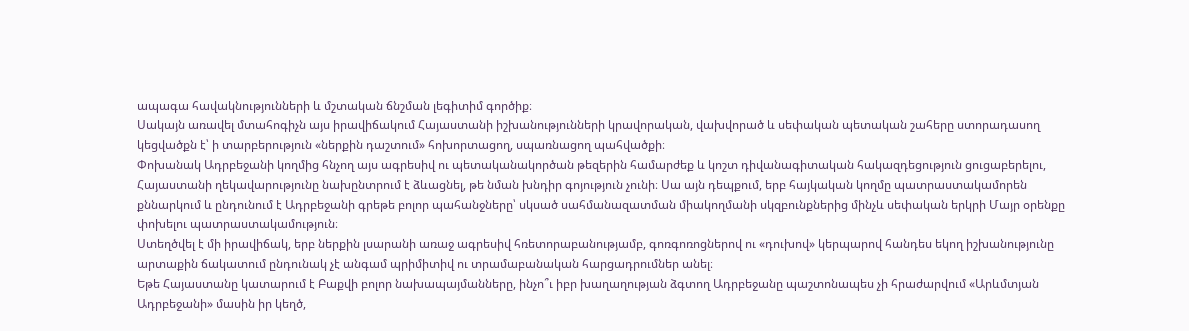ապագա հավակնությունների և մշտական ճնշման լեգիտիմ գործիք։
Սակայն առավել մտահոգիչն այս իրավիճակում Հայաստանի իշխանությունների կրավորական, վախվորած և սեփական պետական շահերը ստորադասող կեցվածքն է՝ ի տարբերություն «ներքին դաշտում» հոխորտացող, սպառնացող պահվածքի։
Փոխանակ Ադրբեջանի կողմից հնչող այս ագրեսիվ ու պետականակործան թեզերին համարժեք և կոշտ դիվանագիտական հակազդեցություն ցուցաբերելու, Հայաստանի ղեկավարությունը նախընտրում է ձևացնել, թե նման խնդիր գոյություն չունի։ Սա այն դեպքում, երբ հայկական կողմը պատրաստակամորեն քննարկում և ընդունում է Ադրբեջանի գրեթե բոլոր պահանջները՝ սկսած սահմանազատման միակողմանի սկզբունքներից մինչև սեփական երկրի Մայր օրենքը փոխելու պատրաստակամություն։
Ստեղծվել է մի իրավիճակ, երբ ներքին լսարանի առաջ ագրեսիվ հռետորաբանությամբ, գոռգոռոցներով ու «դուխով» կերպարով հանդես եկող իշխանությունը արտաքին ճակատում ընդունակ չէ անգամ պրիմիտիվ ու տրամաբանական հարցադրումներ անել։
Եթե Հայաստանը կատարում է Բաքվի բոլոր նախապայմանները, ինչո՞ւ իբր խաղաղության ձգտող Ադրբեջանը պաշտոնապես չի հրաժարվում «Արևմտյան Ադրբեջանի» մասին իր կեղծ,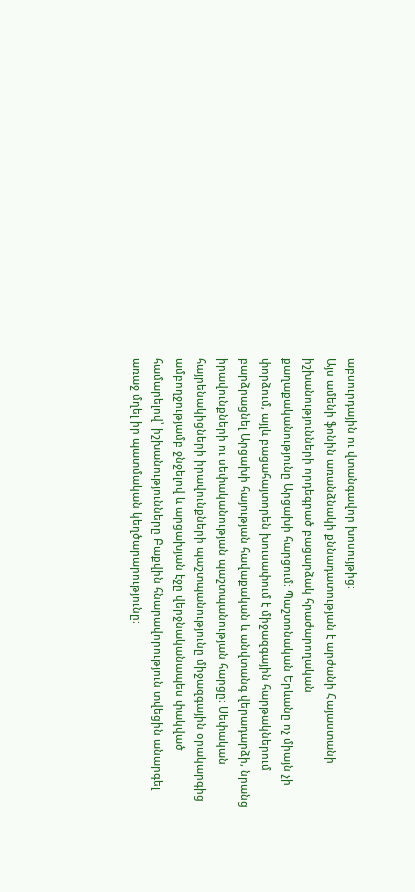աբսուրդային ու վտանգավոր խոսույթից։
Այս ամենի ֆոնին առանձնակի քննադատության է արժանի Հայաստանի իշխանությունների որդեգրած բացարձակ հրաժարողական քաղաքականությունը Արցախի հարցում։ Պաշտոնական Երևանը ոչ միայն չի փորձում, այլև բացահայտորեն խուսափում է միջազգային հարթակներում բարձրացնել Արցախի հայության հավաքական և անվտանգ վերադարձի, նրանց իրավունքների ու սեփականության պաշտպանության հարցը։ Սեփական հայրենակիցների իրավունքների պաշտպանությունը միջազգային օրակարգից ամբողջությամբ ջնջելով և արցախյան էջը վերջնականապես փակված համարելով՝ իշխանությունները Բաքվին հնարավորություն տվեցին անարգել առաջ մղել իր պատմական կեղծարարությունը։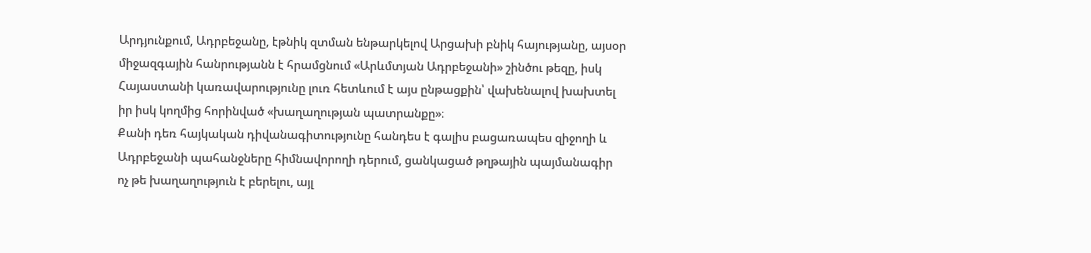Արդյունքում, Ադրբեջանը, էթնիկ զտման ենթարկելով Արցախի բնիկ հայությանը, այսօր միջազգային հանրությանն է հրամցնում «Արևմտյան Ադրբեջանի» շինծու թեզը, իսկ Հայաստանի կառավարությունը լուռ հետևում է այս ընթացքին՝ վախենալով խախտել իր իսկ կողմից հորինված «խաղաղության պատրանքը»։
Քանի դեռ հայկական դիվանագիտությունը հանդես է գալիս բացառապես զիջողի և Ադրբեջանի պահանջները հիմնավորողի դերում, ցանկացած թղթային պայմանագիր ոչ թե խաղաղություն է բերելու, այլ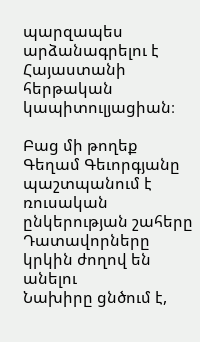պարզապես արձանագրելու է Հայաստանի հերթական կապիտուլյացիան։

Բաց մի թողեք
Գեղամ Գեւորգյանը պաշտպանում է ռուսական ընկերության շահերը
Դատավորները կրկին ժողով են անելու
Նախիրը ցնծում է,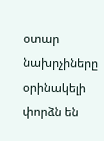օտար նախրչիները օրինակելի փորձն են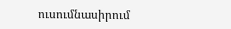ուսումնասիրում